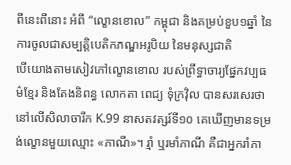ពីនេះពីនោះ អំពី “ល្ខោនខោល” កម្ពុជា និងគម្រប់ខួប១ឆ្នាំ នៃការចូលជាសម្បត្តិបេតិកភណ្ឌអរូបិយ នៃមនុស្សជាតិ
បើយោងតាមសៀវភៅល្ខោនខោល របស់ព្រឹទ្ធាចារ្យផ្នែកវប្បធម៌ខ្មែរ និងតែងនិពន្ធ លោកតា ពេជ្យ ទុំក្រវ៉ិល បានសរសេរថា នៅលើសិលាចារឹក K.99 នាសតវត្សរ៍ទី១០ គេឃើញមានទម្រង់ល្ខោនមួយឈ្មោះ «ភាណី»។ រ្មាំ ឬរមាំភាណី គឺជាអ្នករាំភា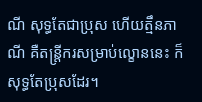ណី សុទ្ធតែជាប្រុស ហើយត្មឹនភាណី គឺតន្រ្តីករសម្រាប់ល្ខោននេះ ក៏សុទ្ធតែប្រុសដែរ។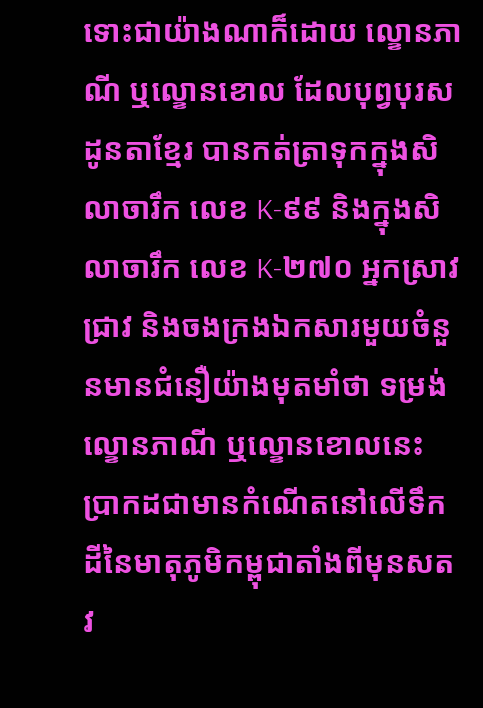ទោះជាយ៉ាងណាក៏ដោយ ល្ខោនភាណី ឬល្ខោនខោល ដែលបុព្វបុរសដូនតាខ្មែរ បានកត់ត្រាទុកក្នុងសិលាចារឹក លេខ K-៩៩ និងក្នុងសិលាចារឹក លេខ K-២៧០ អ្នកស្រាវជ្រាវ និងចងក្រងឯកសារមួយចំនួនមានជំនឿយ៉ាងមុតមាំថា ទម្រង់ល្ខោនភាណី ឬល្ខោនខោលនេះ ប្រាកដជាមានកំណើតនៅលើទឹកដីនៃមាតុភូមិកម្ពុជាតាំងពីមុនសតវ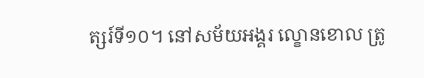ត្សរ៍ទី១០។ នៅសម័យអង្គរ ល្ខោនខោល ត្រូ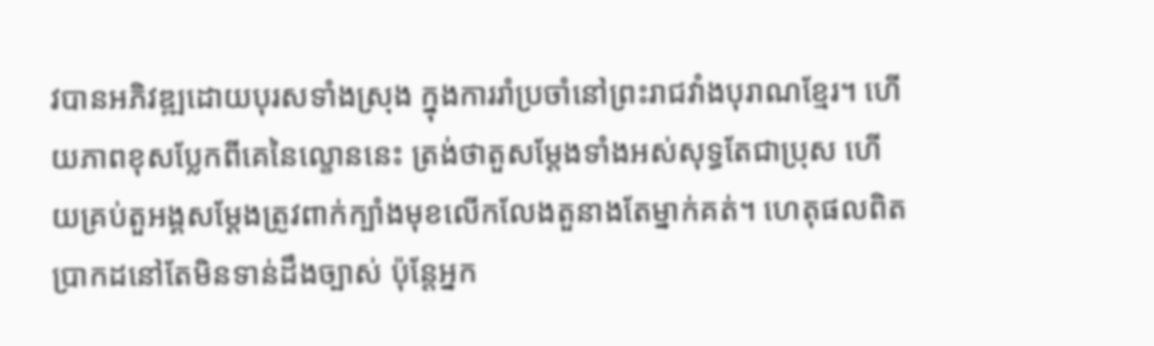វបានអភិវឌ្ឍដោយបុរសទាំងស្រុង ក្នុងការរាំប្រចាំនៅព្រះរាជវាំងបុរាណខ្មែរ។ ហើយភាពខុសប្លែកពីគេនៃល្ខោននេះ ត្រង់ថាតួសម្ដែងទាំងអស់សុទ្ធតែជាប្រុស ហើយគ្រប់តួអង្គសម្ដែងត្រូវពាក់ក្បាំងមុខលើកលែងតួនាងតែម្នាក់គត់។ ហេតុផលពិតប្រាកដនៅតែមិនទាន់ដឹងច្បាស់ ប៉ុន្តែអ្នក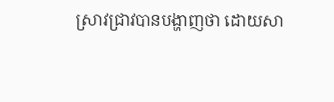ស្រាវជ្រាវបានបង្ហាញថា ដោយសា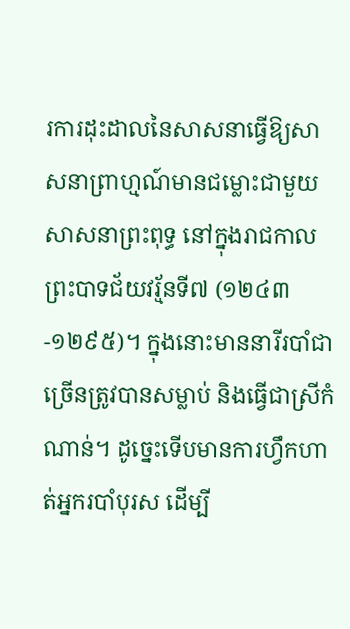រការដុះដាលនៃសាសនាធ្វើឱ្យសាសនាព្រាហ្មណ៍មានជម្លោះជាមួយសាសនាព្រះពុទ្ធ នៅក្នុងរាជកាលព្រះបាទជ័យវរ្ម័នទី៧ (១២៤៣-១២៩៥)។ ក្នុងនោះមាននារីរបាំជាច្រើនត្រូវបានសម្លាប់ និងធ្វើជាស្រីកំណាន់។ ដូច្នេះទើបមានការហ្វឹកហាត់អ្នករបាំបុរស ដើម្បី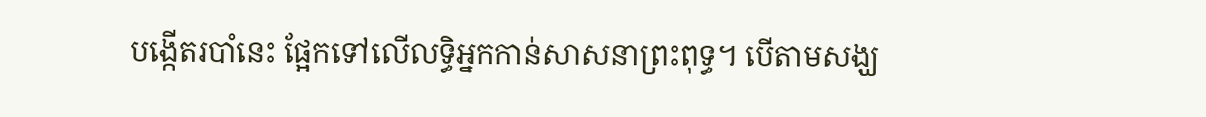បង្កើតរបាំនេះ ផ្អែកទៅលើលទ្ធិអ្នកកាន់សាសនាព្រះពុទ្ធ។ បើតាមសង្ឃ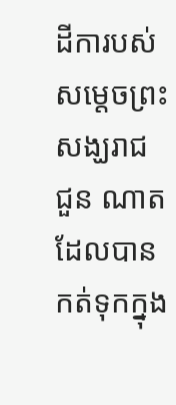ដីការបស់សម្តេចព្រះសង្ឃរាជ ជួន ណាត ដែលបានកត់ទុកក្នុង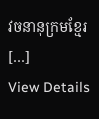វចនានុក្រមខ្មែរ […]
View Details